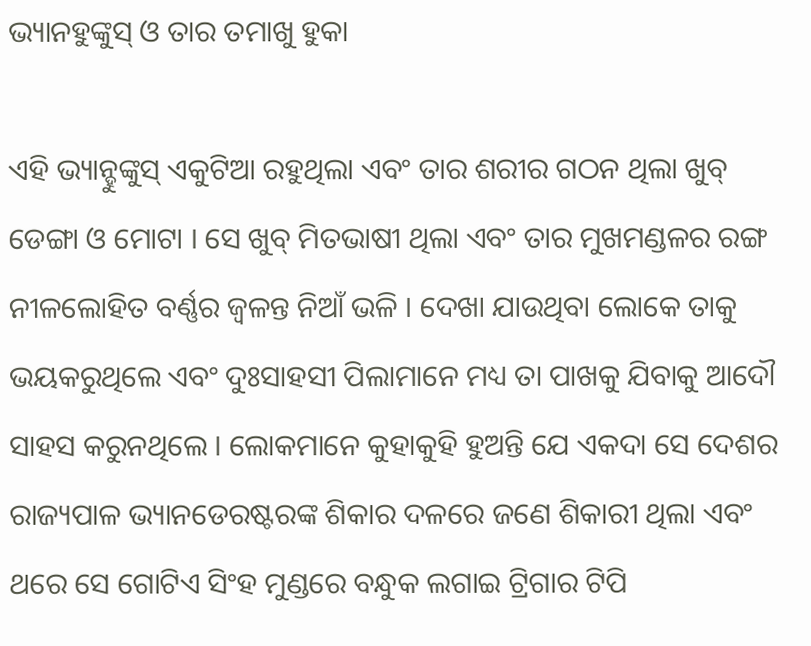ଭ୍ୟାନହୁଙ୍କୁସ୍ ଓ ତାର ତମାଖୁ ହୁକା

ଏହି ଭ୍ୟାନ୍ହୁଙ୍କୁସ୍ ଏକୁଟିଆ ରହୁଥିଲା ଏବଂ ତାର ଶରୀର ଗଠନ ଥିଲା ଖୁବ୍ ଡେଙ୍ଗା ଓ ମୋଟା । ସେ ଖୁବ୍ ମିତଭାଷୀ ଥିଲା ଏବଂ ତାର ମୁଖମଣ୍ଡଳର ରଙ୍ଗ ନୀଳଲୋହିତ ବର୍ଣ୍ଣର ଜ୍ୱଳନ୍ତ ନିଆଁ ଭଳି । ଦେଖା ଯାଉଥିବା ଲୋକେ ତାକୁ ଭୟକରୁଥିଲେ ଏବଂ ଦୁଃସାହସୀ ପିଲାମାନେ ମଧ୍ୟ ତା ପାଖକୁ ଯିବାକୁ ଆଦୌ ସାହସ କରୁନଥିଲେ । ଲୋକମାନେ କୁହାକୁହି ହୁଅନ୍ତି ଯେ ଏକଦା ସେ ଦେଶର ରାଜ୍ୟପାଳ ଭ୍ୟାନଡେରଷ୍ଟରଙ୍କ ଶିକାର ଦଳରେ ଜଣେ ଶିକାରୀ ଥିଲା ଏବଂ ଥରେ ସେ ଗୋଟିଏ ସିଂହ ମୁଣ୍ଡରେ ବନ୍ଧୁକ ଲଗାଇ ଟ୍ରିଗାର ଟିପି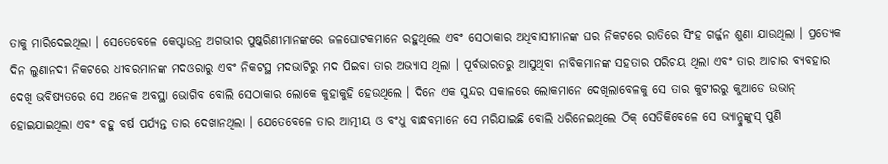ତାକୁ ମାରିଦେଇଥିଲା । ସେତେବେଳେ କେପ୍ଟାଉନ୍ର ଅଗଭୀର ପୁଷ୍କରିଣୀମାନଙ୍କରେ ଜଳଘୋଟକମାନେ ରହୁଥିଲେ ଏବଂ ସେଠାକାର ଅଧିବାସୀମାନଙ୍କ ଘର ନିକଟରେ ରାତିରେ ସିଂହ ଗର୍ଜ୍ଜନ ଶୁଣା ଯାଉଥିଲା । ପ୍ରତ୍ୟେକ ଦିନ ଲୁଣାନଦୀ ନିକଟରେ ଧୀବରମାନଙ୍କ ମଦଓରାରୁ ଏବଂ ନିକଟସ୍ଥ ମଦଭାଟିରୁ ମଦ ପିଇବା ତାର ଅଭ୍ୟାସ ଥିଲା । ପୂର୍ବଭାରତରୁ ଆସୁଥିବା ନାବିକମାନଙ୍କ ସହତାର ପରିଚୟ ଥିଲା ଏବଂ ତାର ଆଚାର ବ୍ୟବହାର ଦେଖି ଭବିଷ୍ୟତରେ ସେ ଅନେକ ଅବସ୍ଥା ଭୋଗିବ ବୋଲି ସେଠାକାର ଲୋକେ କୁହାକୁହି ହେଉଥିଲେ । ଦିନେ ଏକ ସୁନ୍ଦର ସକାଳରେ ଲୋକମାନେ ଦେଖିଲାବେଳକୁ ସେ ତାର କୁଟୀରରୁ କୁଆଡେ ଉଭାନ୍ ହୋଇଯାଇଥିଲା ଏବଂ ବହୁ ବର୍ଷ ପର୍ଯ୍ୟନ୍ତ ତାର ଦେଖାନଥିଲା । ଯେତେବେଳେ ତାର ଆତ୍ମୀୟ ଓ ବଂଧୁ ବାନ୍ଧବମାନେ ସେ ମରିଯାଇଛି ବୋଲି ଧରିନେଇଥିଲେ ଠିକ୍ ସେତିକିବେଳେ ସେ ଭ୍ୟାନ୍ହୁଙ୍କୁସ୍ ପୁଣି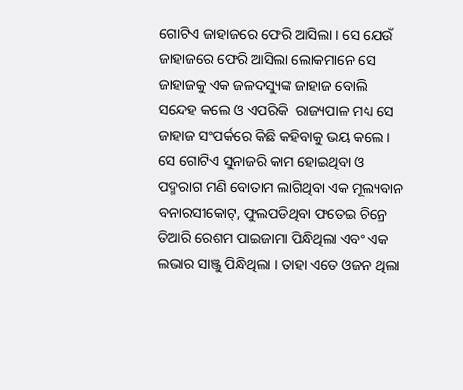ଗୋଟିଏ ଜାହାଜରେ ଫେରି ଆସିଲା । ସେ ଯେଉଁ ଜାହାଜରେ ଫେରି ଆସିଲା ଲୋକମାନେ ସେ ଜାହାଜକୁ ଏକ ଜଳଦସ୍ୟୁଙ୍କ ଜାହାଜ ବୋଲି ସନ୍ଦେହ କଲେ ଓ ଏପରିକି  ରାଜ୍ୟପାଳ ମଧ୍ୟ ସେ ଜାହାଜ ସଂପର୍କରେ କିଛି କହିବାକୁ ଭୟ କଲେ । ସେ ଗୋଟିଏ ସୁନାଜରି କାମ ହୋଇଥିବା ଓ ପଦ୍ମରାଗ ମଣି ବୋତାମ ଲାଗିଥିବା ଏକ ମୂଲ୍ୟବାନ ବନାରସୀକୋଟ୍, ଫୁଲପଡିଥିବା ଫତେଇ ଚିନ୍ରେ ତିଆରି ରେଶମ ପାଇଜାମା ପିନ୍ଧିଥିଲା ଏବଂ ଏକ ଲଭାର ସାଞ୍ଜୁ ପିନ୍ଧିଥିଲା । ତାହା ଏତେ ଓଜନ ଥିଲା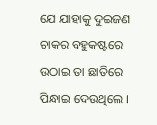ଯେ ଯାହାକୁ ଦୁଇଜଣ ଚାକର ବହୁକଷ୍ଟରେ ଉଠାଇ ତା ଛାତିରେ ପିନ୍ଧାଇ ଦେଉଥିଲେ ।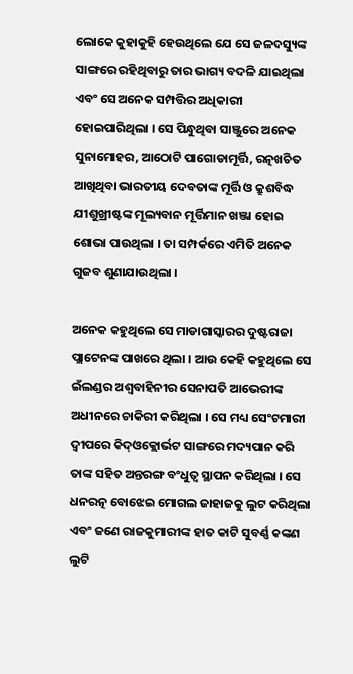ଲୋକେ କୁହାକୁହି ହେଉଥିଲେ ଯେ ସେ ଜଳଦସ୍ୟୁଙ୍କ ସାଙ୍ଗରେ ରହିଥିବାରୁ ତାର ଭାଗ୍ୟ ବଦଳି ଯାଇଥିଲା ଏବଂ ସେ ଅନେକ ସମ୍ପତ୍ତିର ଅଧିକାରୀ ହୋଇପାରିଥିଲା । ସେ ପିନ୍ଧୁଥିବା ସାଞ୍ଜୁରେ ଅନେକ ସୁନାମୋହର, ଆଠୋଟି ପାଗୋଡାମୂର୍ତ୍ତି, ରତ୍ନଖଚିତ ଆଖିଥିବା ଭାରତୀୟ ଦେବତାଙ୍କ ମୂର୍ତ୍ତି ଓ କ୍ରୁଶବିଦ୍ଧ ଯୀଶୁଖ୍ରୀଷ୍ଟଙ୍କ ମୂଲ୍ୟବାନ ମୂର୍ତ୍ତିମାନ ଖଞ୍ଜା ହୋଇ ଶୋଭା ପାଉଥିଲା । ତା ସମ୍ପର୍କରେ ଏମିତି ଅନେକ ଗୁଜବ ଶୁଣାଯାଉଥିଲା ।

ଅନେକ କହୁଥିଲେ ସେ ମାଡାଗାସ୍କାରର ଦୁଷ୍ଟରାଜା ପ୍ଲାଟେନଙ୍କ ପାଖରେ ଥିଲା । ଆଉ କେହି କହୁଥିଲେ ସେ ଇଁଲଣ୍ଡର ଅଶ୍ୱବାହିନୀର ସେନାପତି ଆଭେରୀଙ୍କ ଅଧୀନରେ ଚାକିରୀ କରିଥିଲା । ସେ ମଧ୍ୟ ସେଂଟମାରୀ ଦ୍ୱୀପରେ କିଦ୍ଓକ୍ଲୋର୍ଭଟ ସାଙ୍ଗରେ ମଦ୍ୟପାନ କରି ତାଙ୍କ ସହିତ ଅନ୍ତରଙ୍ଗ ବଂଧୁତ୍ୱ ସ୍ଥାପନ କରିଥିଲା । ସେ ଧନରତ୍ନ ବୋଝେଇ ମୋଗଲ ଜାହାଜକୁ ଲୁଟ କରିଥିଲା ଏବଂ ଜଣେ ରାଜକୁମାରୀଙ୍କ ହାତ କାଟି ସୁବର୍ଣ୍ଣ କଙ୍କଣ ଲୁଟି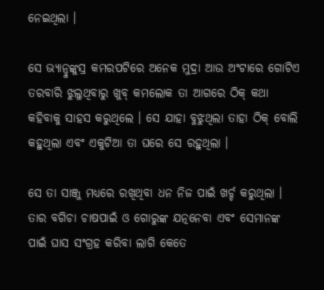ନେଇଥିଲା ।

ସେ ଭ୍ୟାନ୍ହୁଙ୍କୁସ୍ର କମରପଟିରେ ଅନେକ ମୁଦ୍ରା ଆଉ ଅଂଟାରେ ଗୋଟିଏ ତରବାରି ଝୁଲୁଥିବାରୁ ଖୁବ୍ କମଲୋକ ତା ଆଗରେ ଠିକ୍ କଥା କହିବାକୁ ସାହସ କରୁଥିଲେ । ସେ ଯାହା ବୁଝୁଥିଲା ତାହା ଠିକ୍ ବୋଲି କହୁଥିଲା ଏବଂ ଏକୁଟିଆ ତା ଘରେ ସେ ରହୁଥିଲା ।

ସେ ତା ସାଞ୍ଜୁ ମଧ୍ୟରେ ରଖିଥିବା ଧନ ନିଜ ପାଇଁ ଖର୍ଚ୍ଚ କରୁଥିଲା । ତାର ବଗିଚା ଚାଷପାଇଁ ଓ ଗୋରୁଙ୍କ ଯତ୍ନନେବା ଏବଂ ସେମାନଙ୍କ ପାଇଁ ଘାସ ସଂଗ୍ରହ କରିବା ଲାଗି କେତେ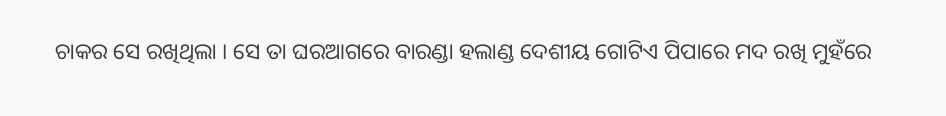ଚାକର ସେ ରଖିଥିଲା । ସେ ତା ଘରଆଗରେ ବାରଣ୍ଡା ହଲାଣ୍ଡ ଦେଶୀୟ ଗୋଟିଏ ପିପାରେ ମଦ ରଖି ମୁହଁରେ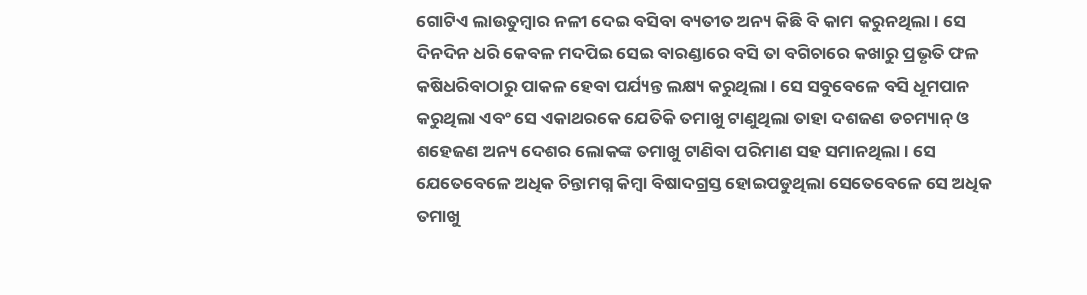ଗୋଟିଏ ଲାଉତୁମ୍ବାର ନଳୀ ଦେଇ ବସିବା ବ୍ୟତୀତ ଅନ୍ୟ କିଛି ବି କାମ କରୁନଥିଲା । ସେ ଦିନଦିନ ଧରି କେବଳ ମଦପିଇ ସେଇ ବାରଣ୍ଡାରେ ବସି ତା ବଗିଚାରେ କଖାରୁ ପ୍ରଭୃତି ଫଳ କଷିଧରିବାଠାରୁ ପାକଳ ହେବା ପର୍ଯ୍ୟନ୍ତ ଲକ୍ଷ୍ୟ କରୁଥିଲା । ସେ ସବୁବେଳେ ବସି ଧୂମପାନ କରୁଥିଲା ଏବଂ ସେ ଏକାଥରକେ ଯେତିକି ତମାଖୁ ଟାଣୁଥିଲା ତାହା ଦଶଜଣ ଡଚମ୍ୟାନ୍ ଓ ଶହେଜଣ ଅନ୍ୟ ଦେଶର ଲୋକଙ୍କ ତମାଖୁ ଟାଣିବା ପରିମାଣ ସହ ସମାନଥିଲା । ସେ ଯେତେବେଳେ ଅଧିକ ଚିନ୍ତାମଗ୍ନ କିମ୍ବା ବିଷାଦଗ୍ରସ୍ତ ହୋଇପଡୁଥିଲା ସେତେବେଳେ ସେ ଅଧିକ ତମାଖୁ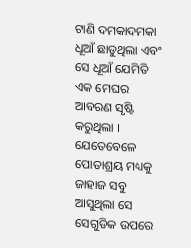ଟାଣି ଦମକାଦମକା ଧୂଆଁ ଛାଡୁଥିଲା ଏବଂ ସେ ଧୂଆଁ ଯେମିତି ଏକ ମେଘର ଆବରଣ ସୃଷ୍ଟି କରୁଥିଲା । ଯେତେବେଳେ ପୋତାଶ୍ରୟ ମଧ୍ୟକୁ ଜାହାଜ ସବୁ ଆସୁଥିଲା ସେ ସେଗୁଡିକ ଉପରେ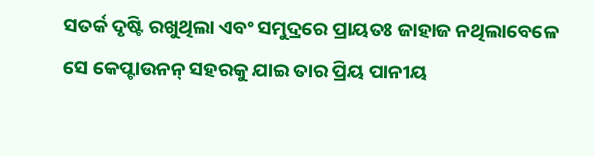ସତର୍କ ଦୃଷ୍ଟି ରଖୁଥିଲା ଏବଂ ସମୁଦ୍ରରେ ପ୍ରାୟତଃ ଜାହାଜ ନଥିଲାବେଳେ ସେ କେପ୍ଟାଉନନ୍ ସହରକୁ ଯାଇ ତାର ପ୍ରିୟ ପାନୀୟ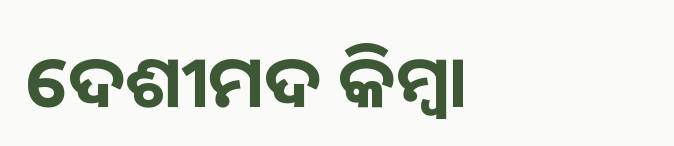ଦେଶୀମଦ କିମ୍ବା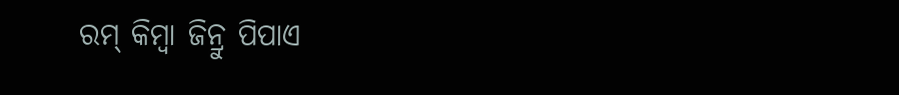ରମ୍ କିମ୍ବା ଜିନ୍ରୁ ପିପାଏ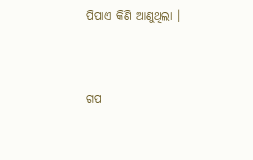ପିପାଏ କିଣି ଆଣୁଥିଲା ।


ଗପ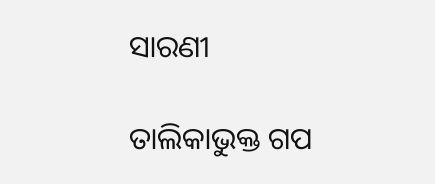ସାରଣୀ

ତାଲିକାଭୁକ୍ତ ଗପ